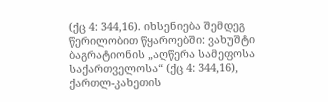(ქც 4: 344,16). იხსენიება შემდეგ წერილობით წყაროებში: ვახუშტი ბაგრატიონის „აღწერა სამეფოსა საქართველოსა“ (ქც 4: 344,16), ქართლ-კახეთის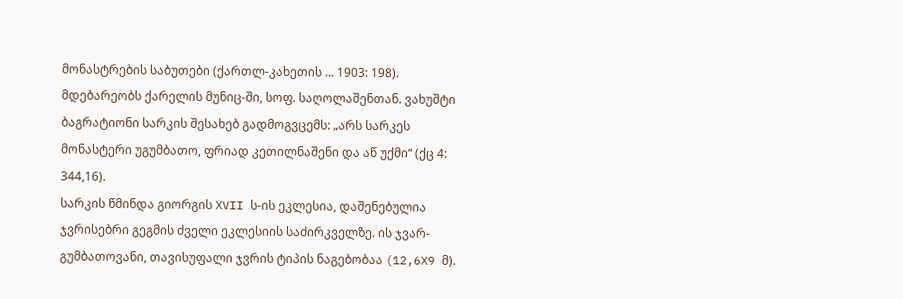მონასტრების საბუთები (ქართლ-კახეთის ... 1903: 198).
მდებარეობს ქარელის მუნიც-ში, სოფ. საღოლაშენთან. ვახუშტი ბაგრატიონი სარკის შესახებ გადმოგვცემს: „არს სარკეს მონასტერი უგუმბათო, ფრიად კეთილნაშენი და აწ უქმი“ (ქც 4: 344,16).
სარკის წმინდა გიორგის XVII ს-ის ეკლესია, დაშენებულია ჯვრისებრი გეგმის ძველი ეკლესიის საძირკველზე. ის ჯვარ-გუმბათოვანი, თავისუფალი ჯვრის ტიპის ნაგებობაა (12,6X9 მ).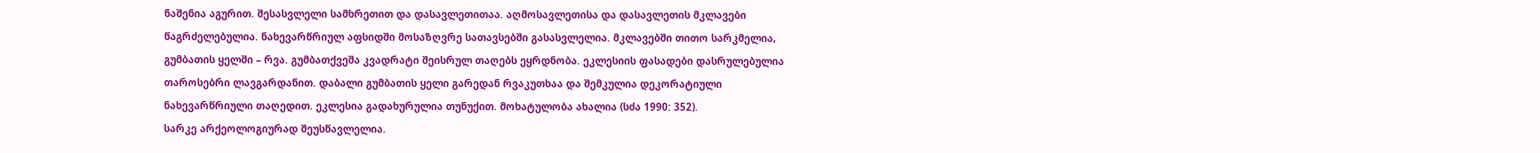ნაშენია აგურით. შესასვლელი სამხრეთით და დასავლეთითაა. აღმოსავლეთისა და დასავლეთის მკლავები წაგრძელებულია. ნახევარწრიულ აფსიდში მოსაზღვრე სათავსებში გასასვლელია. მკლავებში თითო სარკმელია, გუმბათის ყელში – რვა. გუმბათქვეშა კვადრატი შეისრულ თაღებს ეყრდნობა. ეკლესიის ფასადები დასრულებულია თაროსებრი ლავგარდანით. დაბალი გუმბათის ყელი გარედან რვაკუთხაა და შემკულია დეკორატიული ნახევარწრიული თაღედით. ეკლესია გადახურულია თუნუქით. მოხატულობა ახალია (სძა 1990: 352).
სარკე არქეოლოგიურად შეუსწავლელია.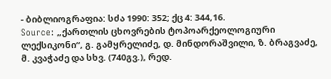- ბიბლიოგრაფია: სძა 1990: 352; ქც 4: 344,16.
Source: „ქართლის ცხოვრების ტოპოარქეოლოგიური ლექსიკონი“, გ. გამყრელიძე, დ. მინდორაშვილი, ზ. ბრაგვაძე, მ. კვაჭაძე და სხვ. (740გვ.), რედ.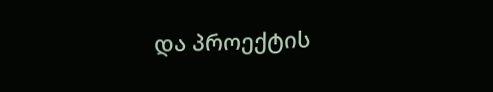და პროექტის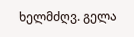ხელმძღვ. გელა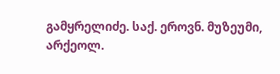გამყრელიძე. საქ. ეროვნ. მუზეუმი, არქეოლ.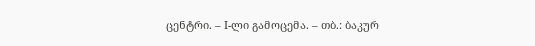ცენტრი. – I-ლი გამოცემა. – თბ.: ბაკურ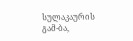სულაკაურის გამ-ბა,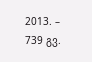2013. – 739 გვ.